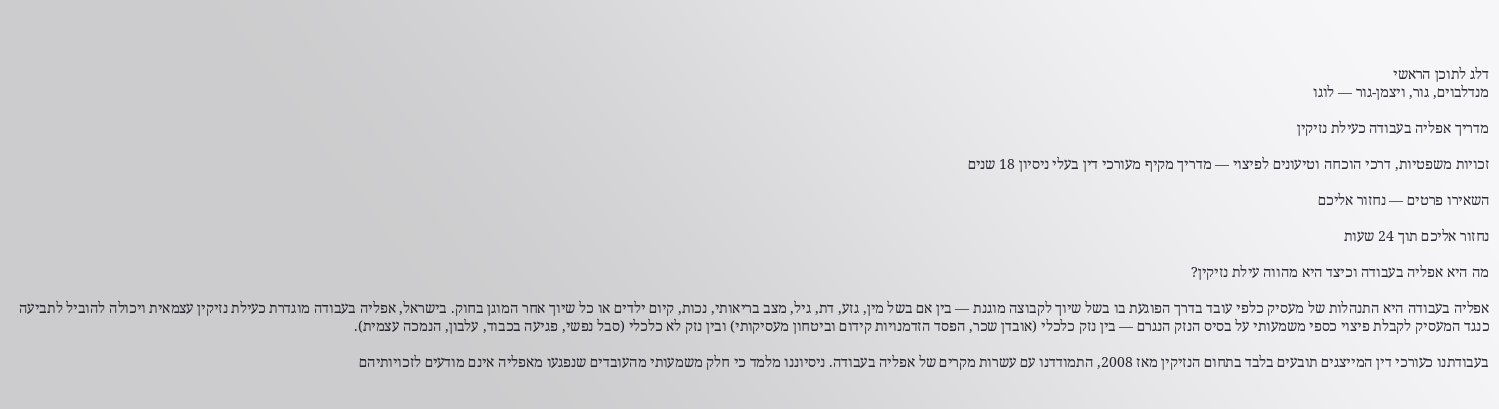דלג לתוכן הראשי
מנדלבוים, גור, ויצמן-גור — לוגו

מדריך אפליה בעבודה כעילת נזיקין

זכויות משפטיות, דרכי הוכחה וטיעונים לפיצוי — מדריך מקיף מעורכי דין בעלי ניסיון 18 שנים

השאירו פרטים — נחזור אליכם

נחזור אליכם תוך 24 שעות

מה היא אפליה בעבודה וכיצד היא מהווה עילת נזיקין?

אפליה בעבודה היא התנהלות של מעסיק כלפי עובד בדרך הפוגעת בו בשל שיוך לקבוצה מוגנת — בין אם בשל מין, גזע, דת, גיל, מצב בריאותי, נכות, קיום ילדים או כל שיוך אחר המוגן בחוק. בישראל, אפליה בעבודה מוגדרת כעילת נזיקין עצמאית ויכולה להוביל לתביעה כנגד המעסיק לקבלת פיצוי כספי משמעותי על בסיס הנזק הנגרם — בין נזק כלכלי (אובדן שכר, הפסד הזדמנויות קידום וביטחון מעסיקותי) ובין נזק לא כלכלי (סבל נפשי, פגיעה בכבוד, עלבון, הנמכה עצמית).

בעבודתנו כעורכי דין המייצגים תובעים בלבד בתחום הנזיקין מאז 2008, התמודדנו עם עשרות מקרים של אפליה בעבודה. ניסיוננו מלמד כי חלק משמעותי מהעובדים שנפגעו מאפליה אינם מודעים לזכויותיהם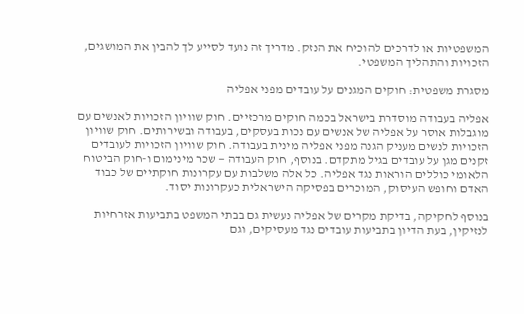המשפטיות או לדרכים להוכיח את הנזק. מדריך זה נועד לסייע לך להבין את המושגים, הזכויות והתהליך המשפטי.

מסגרת משפטית: חוקים המגנים על עובדים מפני אפליה

אפליה בעבודה מוסדרת בישראל בכמה חוקים מרכזיים. חוק שוויון הזכויות לאנשים עם מוגבלות אוסר על אפליה של אנשים עם נכות בעסקים, בעבודה ובשירותים. חוק שוויון הזכויות לנשים מעניק הגנה מפני אפליה מינית בעבודה. חוק שוויון הזכויות לעובדים זקנים מגן על עובדים בגיל מתקדם. בנוסף, חוק העבודה — שכר מינימום ו-חוק הביטוח הלאומי כוללים הוראות נגד אפליה. כל אלה משלבות עם עקרונות חוקתיים של כבוד האדם וחופש העיסוק, המוכרים בפסיקה הישראלית כעקרונות יסוד.

בנוסף לחקיקה, בדיקת מקרים של אפליה נעשית גם בבתי המשפט בתביעות אזרחיות לנזיקין, בעת הדיון בתביעות עובדים נגד מעסיקים, וגם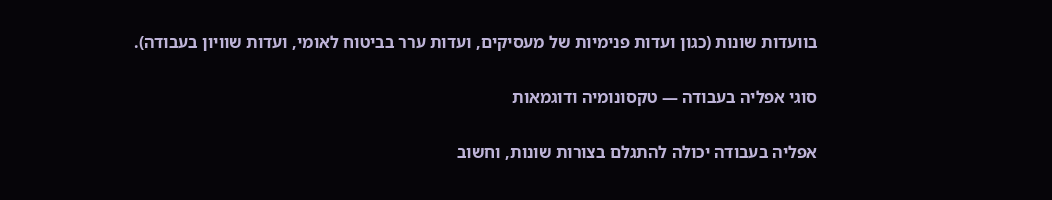בוועדות שונות (כגון ועדות פנימיות של מעסיקים, ועדות ערר בביטוח לאומי, ועדות שוויון בעבודה).

סוגי אפליה בעבודה — טקסונומיה ודוגמאות

אפליה בעבודה יכולה להתגלם בצורות שונות, וחשוב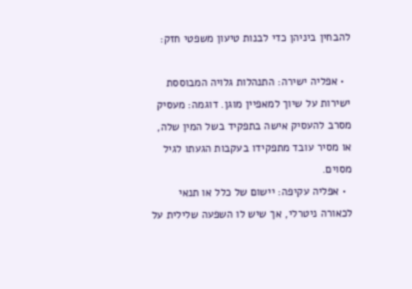להבחין ביניהן כדי לבנות טיעון משפטי חזק:

  • אפליה ישירה: התנהלות גלויה המבוססת ישירות על שיוך למאפיין מוגן. דוגמה: מעסיק מסרב להעסיק אישה בתפקיד בשל המין שלה, או מסיר עובד מתפקידו בעקבות הגעתו לגיל מסוים.
  • אפליה עקיפה: יישום של כלל או תנאי לכאורה ניטרלי, אך שיש לו השפעה שלילית על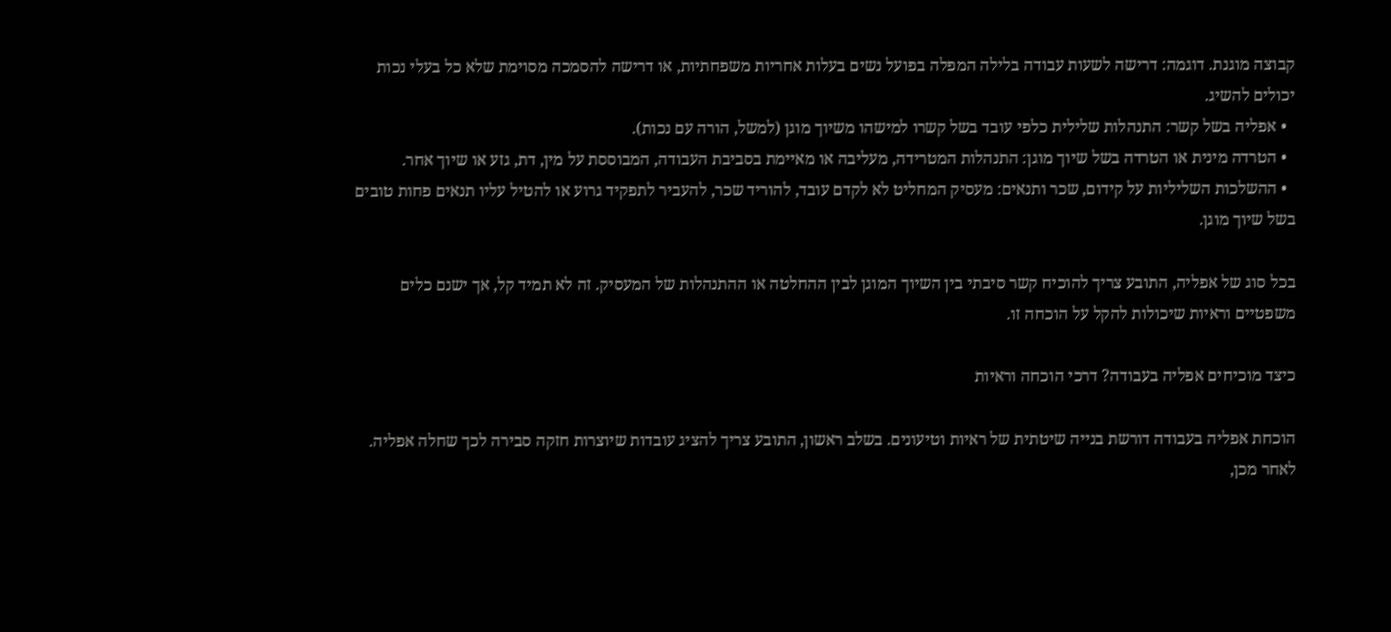קבוצה מוגנת. דוגמה: דרישה לשעות עבודה בלילה המפלה בפועל נשים בעלות אחריות משפחתיות, או דרישה להסמכה מסוימת שלא כל בעלי נכות יכולים להשיג.
  • אפליה בשל קשר: התנהלות שלילית כלפי עובד בשל קשרו למישהו משיוך מוגן (למשל, הורה עם נכות).
  • הטרדה מינית או הטרדה בשל שיוך מוגן: התנהלות המטרידה, מעליבה או מאיימת בסביבת העבודה, המבוססת על מין, דת, גזע או שיוך אחר.
  • ההשלכות השליליות על קידום, שכר ותנאים: מעסיק המחליט לא לקדם עובד, להוריד שכר, להעביר לתפקיד גרוע או להטיל עליו תנאים פחות טובים בשל שיוך מוגן.

בכל סוג של אפליה, התובע צריך להוכיח קשר סיבתי בין השיוך המוגן לבין ההחלטה או ההתנהלות של המעסיק. זה לא תמיד קל, אך ישנם כלים משפטיים וראיות שיכולות להקל על הוכחה זו.

כיצד מוכיחים אפליה בעבודה? דרכי הוכחה וראיות

הוכחת אפליה בעבודה דורשת בנייה שיטתית של ראיות וטיעונים. בשלב ראשון, התובע צריך להציג עובדות שיוצרות חזקה סבירה לכך שחלה אפליה. לאחר מכן,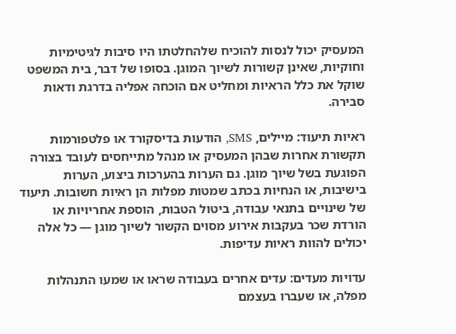המעסיק יכול לנסות להוכיח שלהחלטתו היו סיבות לגיטימיות וחוקיות, שאינן קשורות לשיוך המוגן. בסופו של דבר, בית המשפט שוקל את כלל הראיות ומחליט אם הוכחה אפליה בדרגת ודאות סבירה.

ראיות תיעוד: מיילים, SMS, הודעות בדיסקורד או פלטפורמות תקשורת אחרות שבהן המעסיק או מנהל מתייחסים לעובד בצורה הפוגעת בשל שיוך מוגן. גם הערות בהערכות ביצוע, הערות בישיבות, או הנחיות בכתב שמטות מפלות הן ראיות חשובות. תיעוד של שינויים בתנאי עבודה, ביטול הטבות, הוספת אחריויות או הורדת שכר בעקבות אירוע מסוים הקשור לשיוך מוגן — כל אלה יכולים להוות ראיות עדיפות.

עדויות מעדים: עדים אחרים בעבודה שראו או שמעו התנהלות מפלה, או שעברו בעצמם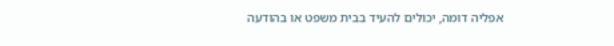אפליה דומה, יכולים להעיד בבית משפט או בהודעה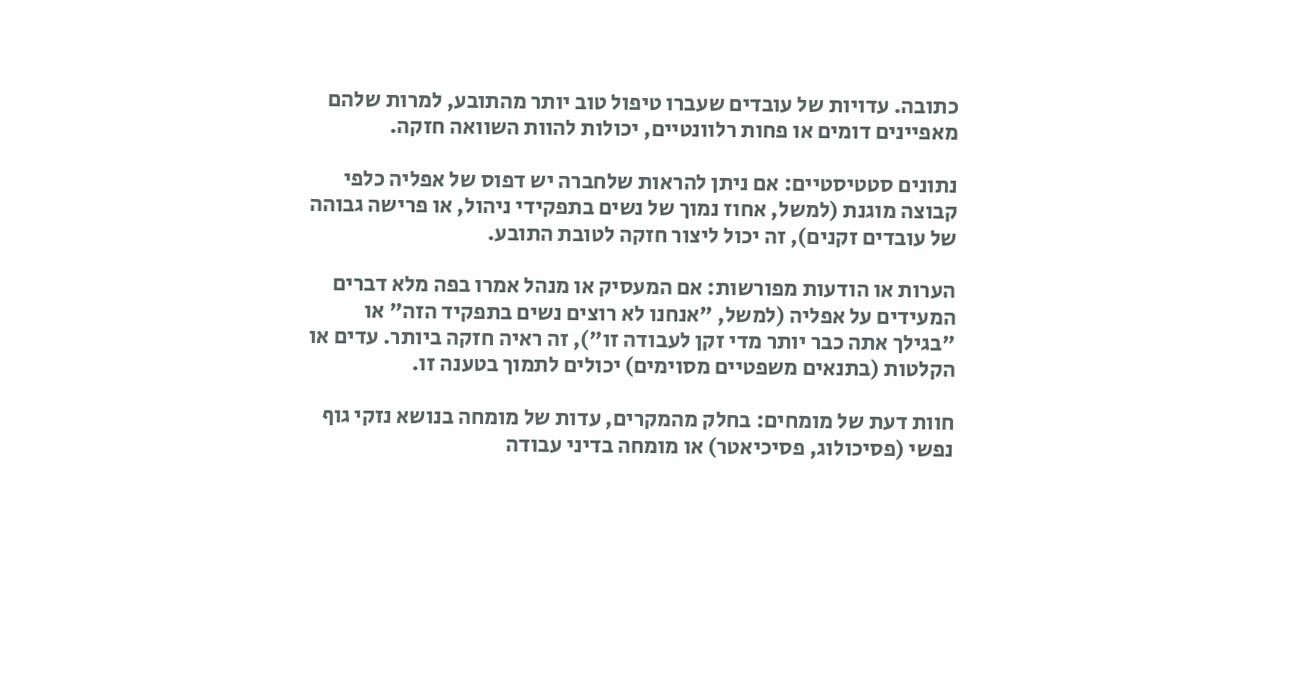כתובה. עדויות של עובדים שעברו טיפול טוב יותר מהתובע, למרות שלהם מאפיינים דומים או פחות רלוונטיים, יכולות להוות השוואה חזקה.

נתונים סטטיסטיים: אם ניתן להראות שלחברה יש דפוס של אפליה כלפי קבוצה מוגנת (למשל, אחוז נמוך של נשים בתפקידי ניהול, או פרישה גבוהה של עובדים זקנים), זה יכול ליצור חזקה לטובת התובע.

הערות או הודעות מפורשות: אם המעסיק או מנהל אמרו בפה מלא דברים המעידים על אפליה (למשל, "אנחנו לא רוצים נשים בתפקיד הזה" או "בגילך אתה כבר יותר מדי זקן לעבודה זו"), זה ראיה חזקה ביותר. עדים או הקלטות (בתנאים משפטיים מסוימים) יכולים לתמוך בטענה זו.

חוות דעת של מומחים: בחלק מהמקרים, עדות של מומחה בנושא נזקי גוף נפשי (פסיכולוג, פסיכיאטר) או מומחה בדיני עבודה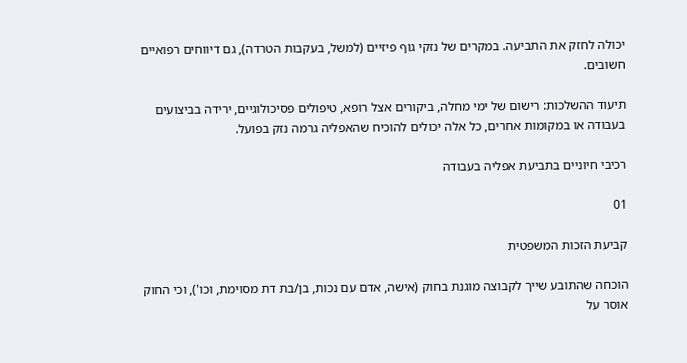יכולה לחזק את התביעה. במקרים של נזקי גוף פיזיים (למשל, בעקבות הטרדה), גם דיווחים רפואיים חשובים.

תיעוד ההשלכות: רישום של ימי מחלה, ביקורים אצל רופא, טיפולים פסיכולוגיים, ירידה בביצועים בעבודה או במקומות אחרים, כל אלה יכולים להוכיח שהאפליה גרמה נזק בפועל.

רכיבי חיוניים בתביעת אפליה בעבודה

01

קביעת הזכות המשפטית

הוכחה שהתובע שייך לקבוצה מוגנת בחוק (אישה, אדם עם נכות, בן/בת דת מסוימת, וכו'), וכי החוק אוסר על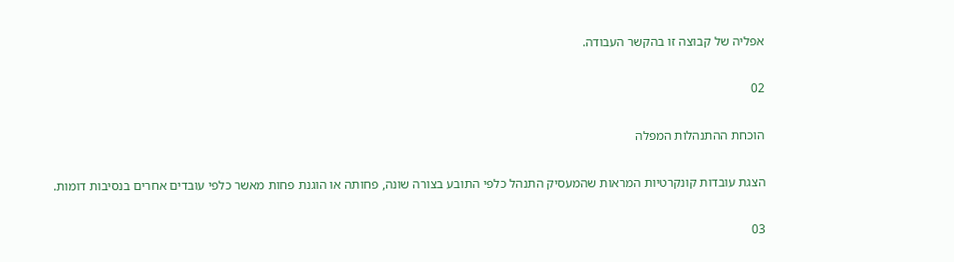אפליה של קבוצה זו בהקשר העבודה.

02

הוכחת ההתנהלות המפלה

הצגת עובדות קונקרטיות המראות שהמעסיק התנהל כלפי התובע בצורה שונה, פחותה או הוגנת פחות מאשר כלפי עובדים אחרים בנסיבות דומות.

03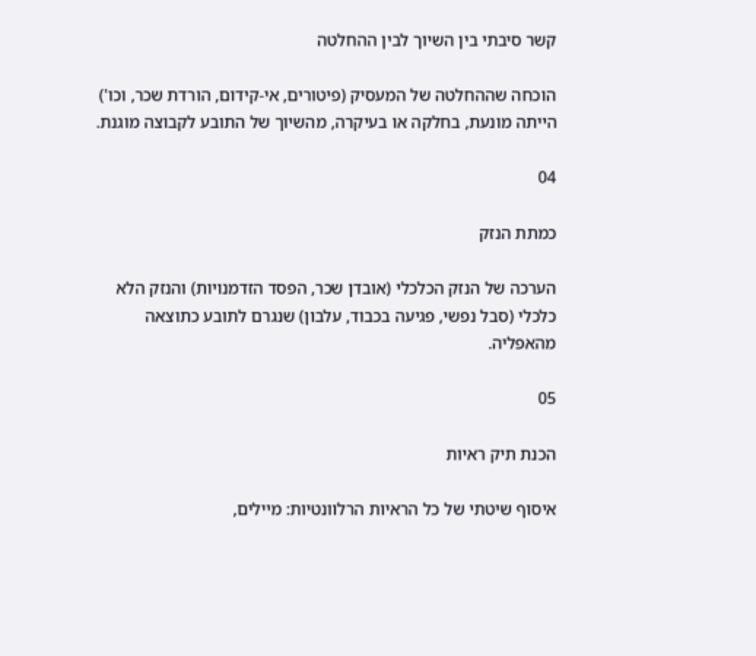קשר סיבתי בין השיוך לבין ההחלטה

הוכחה שההחלטה של המעסיק (פיטורים, אי-קידום, הורדת שכר, וכו') הייתה מונעת, בחלקה או בעיקרה, מהשיוך של התובע לקבוצה מוגנת.

04

כמתת הנזק

הערכה של הנזק הכלכלי (אובדן שכר, הפסד הזדמנויות) והנזק הלא כלכלי (סבל נפשי, פגיעה בכבוד, עלבון) שנגרם לתובע כתוצאה מהאפליה.

05

הכנת תיק ראיות

איסוף שיטתי של כל הראיות הרלוונטיות: מיילים,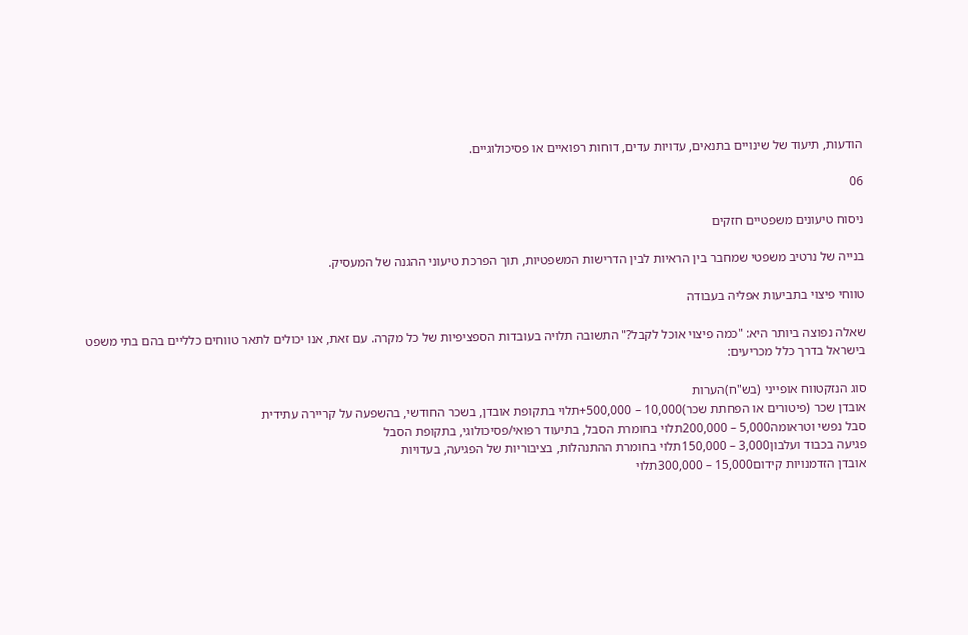הודעות, תיעוד של שינויים בתנאים, עדויות עדים, דוחות רפואיים או פסיכולוגיים.

06

ניסוח טיעונים משפטיים חזקים

בנייה של נרטיב משפטי שמחבר בין הראיות לבין הדרישות המשפטיות, תוך הפרכת טיעוני ההגנה של המעסיק.

טווחי פיצוי בתביעות אפליה בעבודה

שאלה נפוצה ביותר היא: "כמה פיצוי אוכל לקבל?" התשובה תלויה בעובדות הספציפיות של כל מקרה. עם זאת, אנו יכולים לתאר טווחים כלליים בהם בתי משפט בישראל בדרך כלל מכריעים:

סוג הנזקטווח אופייני (בש"ח)הערות
אובדן שכר (פיטורים או הפחתת שכר)10,000 – 500,000+תלוי בתקופת אובדן, בשכר החודשי, בהשפעה על קריירה עתידית
סבל נפשי וטראומה5,000 – 200,000תלוי בחומרת הסבל, בתיעוד רפואי/פסיכולוגי, בתקופת הסבל
פגיעה בכבוד ועלבון3,000 – 150,000תלוי בחומרת ההתנהלות, בציבוריות של הפגיעה, בעדויות
אובדן הזדמנויות קידום15,000 – 300,000תלוי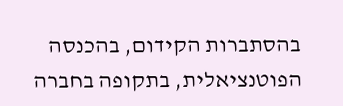בהסתברות הקידום, בהכנסה הפוטנציאלית, בתקופה בחברה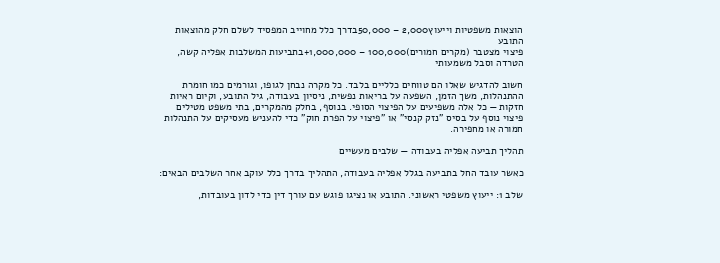הוצאות משפטיות וייעוץ2,000 – 50,000בדרך כלל מחוייב המפסיד לשלם חלק מהוצאות התובע
פיצוי מצטבר (מקרים חמורים)100,000 – 1,000,000+בתביעות המשלבות אפליה קשה, הטרדה וסבל משמעותי

חשוב להדגיש שאלו הם טווחים כלליים בלבד. כל מקרה נבחן לגופו, וגורמים כמו חומרת ההתנהלות, משך הזמן, השפעה על בריאות נפשית, ניסיון בעבודה, גיל התובע, וקיום ראיות חזקות — כל אלה משפיעים על הפיצוי הסופי. בנוסף, בחלק מהמקרים, בתי משפט מטילים פיצוי נוסף על בסיס "נזק קנסי" או "פיצוי על הפרת חוק" כדי להעניש מעסיקים על התנהלות חמורה או מחפירה.

תהליך תביעה אפליה בעבודה — שלבים מעשיים

כאשר עובד החל בתביעה בגלל אפליה בעבודה, התהליך בדרך כלל עוקב אחר השלבים הבאים:

שלב 1: ייעוץ משפטי ראשוני. התובע או נציגו פוגש עם עורך דין כדי לדון בעובדות,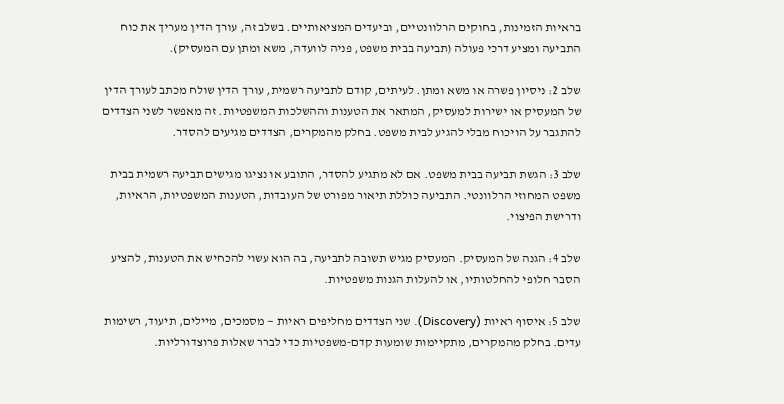בראיות הזמינות, בחוקים הרלוונטיים, וביעדים המציאותיים. בשלב זה, עורך הדין מעריך את כוח התביעה ומציע דרכי פעולה (תביעה בבית משפט, פניה לוועדה, משא ומתן עם המעסיק).

שלב 2: ניסיון פשרה או משא ומתן. לעיתים, קודם לתביעה רשמית, עורך הדין שולח מכתב לעורך הדין של המעסיק או ישירות למעסיק, המתאר את הטענות וההשלכות המשפטיות. זה מאפשר לשני הצדדים להתגבר על הויכוח מבלי להגיע לבית משפט. בחלק מהמקרים, הצדדים מגיעים להסדר.

שלב 3: הגשת תביעה בבית משפט. אם לא מתגיע להסדר, התובע או נציגו מגישים תביעה רשמית בבית משפט המחוזי הרלוונטי. התביעה כוללת תיאור מפורט של העובדות, הטענות המשפטיות, הראיות, ודרישת הפיצוי.

שלב 4: הגנה של המעסיק. המעסיק מגיש תשובה לתביעה, בה הוא עשוי להכחיש את הטענות, להציע הסבר חלופי להחלטותיו, או להעלות הגנות משפטיות.

שלב 5: איסוף ראיות (Discovery). שני הצדדים מחליפים ראיות — מסמכים, מיילים, תיעוד, רשימות עדים. בחלק מהמקרים, מתקיימות שומעות קדם-משפטיות כדי לברר שאלות פרוצדורליות.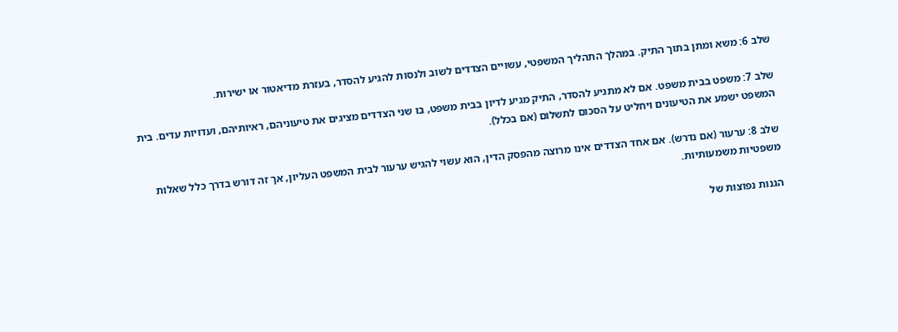שלב 6: משא ומתן בתוך התיק. במהלך התהליך המשפטי, עשויים הצדדים לשוב ולנסות להגיע להסדר, בעזרת מדיאטור או ישירות.

שלב 7: משפט בבית משפט. אם לא מתגיע להסדר, התיק מגיע לדיון בבית משפט, בו שני הצדדים מציגים את טיעוניהם, ראיותיהם, ועדויות עדים. בית המשפט ישמע את הטיעונים ויחליט על הסכום לתשלום (אם בכלל).

שלב 8: ערעור (אם נדרש). אם אחד הצדדים אינו מרוצה מהפסק הדין, הוא עשוי להגיש ערעור לבית המשפט העליון, אך זה דורש בדרך כלל שאלות משפטיות משמעותיות.

הגנות נפוצות של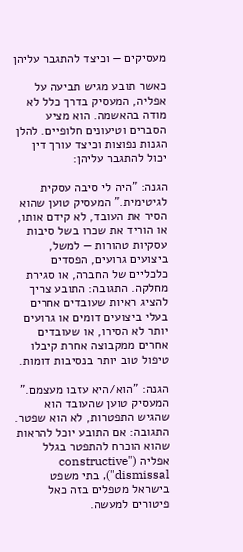מעסיקים — וכיצד להתגבר עליהן

כאשר תובע מגיש תביעה על אפליה, המעסיק בדרך כלל לא מודה בהאשמה. הוא מציע הסברים וטיעונים חלופיים. להלן הגנות נפוצות וכיצד עורך דין יכול להתגבר עליהן:

הגנה: "היה לי סיבה עסקית לגיטימית." המעסיק טוען שהוא הסיר את העובד, לא קידם אותו, או הוריד את שכרו בשל סיבות עסקיות טהורות — למשל, ביצועים גרועים, הפסדים כלכליים של החברה, או סגירת מחלקה. התגובה: התובע צריך להציג ראיות שעובדים אחרים בעלי ביצועים דומים או גרועים יותר לא הסירו, או שעובדים אחרים ממקבוצה אחרת קיבלו טיפול טוב יותר בנסיבות דומות.

הגנה: "הוא/היא עזבו מעצמם." המעסיק טוען שהעובד הוא שהגיש התפטרות, לא הוא שפטר. התגובה: אם התובע יוכל להראות שהוא הוכרח להתפטר בגלל אפליה ("constructive dismissal"), בתי משפט בישראל מטפלים בזה כאל פיטורים למעשה.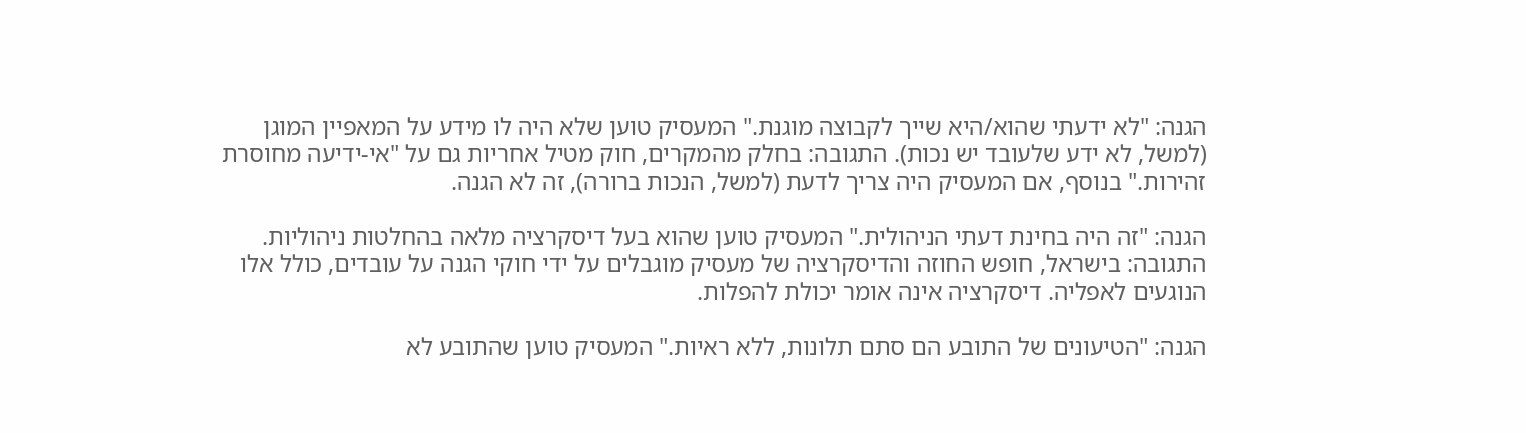הגנה: "לא ידעתי שהוא/היא שייך לקבוצה מוגנת." המעסיק טוען שלא היה לו מידע על המאפיין המוגן (למשל, לא ידע שלעובד יש נכות). התגובה: בחלק מהמקרים, חוק מטיל אחריות גם על "אי-ידיעה מחוסרת זהירות." בנוסף, אם המעסיק היה צריך לדעת (למשל, הנכות ברורה), זה לא הגנה.

הגנה: "זה היה בחינת דעתי הניהולית." המעסיק טוען שהוא בעל דיסקרציה מלאה בהחלטות ניהוליות. התגובה: בישראל, חופש החוזה והדיסקרציה של מעסיק מוגבלים על ידי חוקי הגנה על עובדים, כולל אלו הנוגעים לאפליה. דיסקרציה אינה אומר יכולת להפלות.

הגנה: "הטיעונים של התובע הם סתם תלונות, ללא ראיות." המעסיק טוען שהתובע לא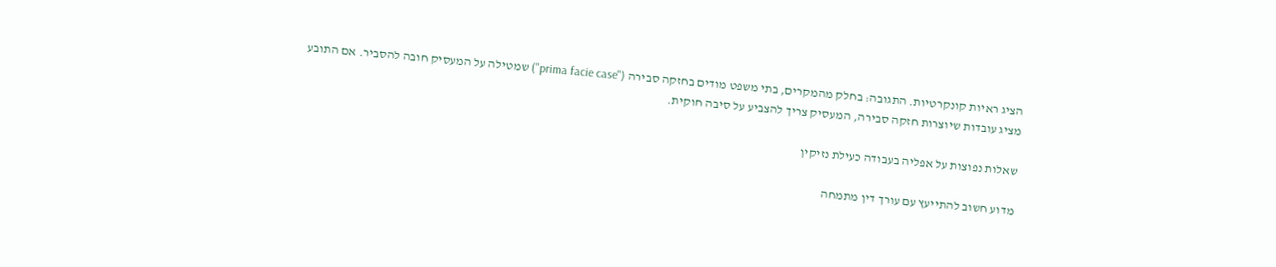הציג ראיות קונקרטיות. התגובה: בחלק מהמקרים, בתי משפט מודים בחזקה סבירה ("prima facie case") שמטילה על המעסיק חובה להסביר. אם התובע מציג עובדות שיוצרות חזקה סבירה, המעסיק צריך להצביע על סיבה חוקית.

שאלות נפוצות על אפליה בעבודה כעילת נזיקין

מדוע חשוב להתייעץ עם עורך דין מתמחה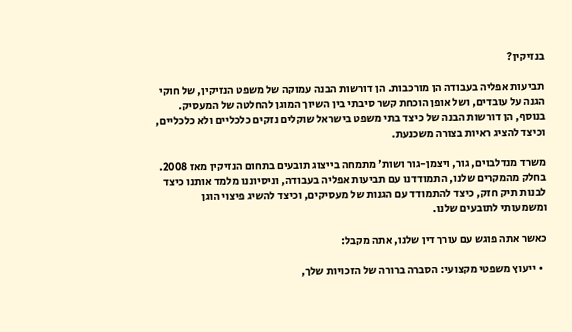בנזיקין?

תביעות אפליה בעבודה הן מורכבות. הן דורשות הבנה עמוקה של משפט הנזיקין, של חוקי הגנה על עובדים, ושל אופן הוכחת קשר סיבתי בין השיוך המוגן להחלטה של המעסיק. בנוסף, הן דורשות הבנה של כיצד בתי משפט בישראל שוקלים נזקים כלכליים ולא כלכליים, וכיצד להציג ראיות בצורה משכנעת.

משרד מנדלבוים, גור, ויצמן-גור ושות' מתמחה בייצוג תובעים בתחום הנזיקין מאז 2008. בחלק מהמקרים שלנו, התמודדנו עם תביעות אפליה בעבודה, וניסיוננו מלמד אותנו כיצד לבנות תיק חזק, כיצד להתמודד עם הגנות של מעסיקים, וכיצד להשיג פיצוי הוגן ומשמעותי לתובעים שלנו.

כאשר אתה פוגש עם עורך דין שלנו, אתה מקבל:

  • ייעוץ משפטי מקצועי: הסברה ברורה של הזכויות שלך,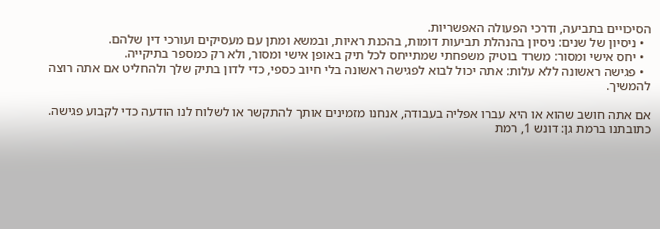הסיכויים בתביעה, ודרכי הפעולה האפשריות.
  • ניסיון של שנים: ניסיון בהנהלת תביעות דומות, בהכנת ראיות, ובמשא ומתן עם מעסיקים ועורכי דין שלהם.
  • יחס אישי ומסור: משרד בוטיק משפחתי שמתייחס לכל תיק באופן אישי ומסור, ולא רק כמספר בתיקייה.
  • פגישה ראשונה ללא עלות: אתה יכול לבוא לפגישה ראשונה בלי חיוב כספי, כדי לדון בתיק שלך ולהחליט אם אתה רוצה להמשיך.

אם אתה חושב שהוא או היא עברו אפליה בעבודה, אנחנו מזמינים אותך להתקשר או לשלוח לנו הודעה כדי לקבוע פגישה. כתובתנו ברמת גן: דונש 1, רמת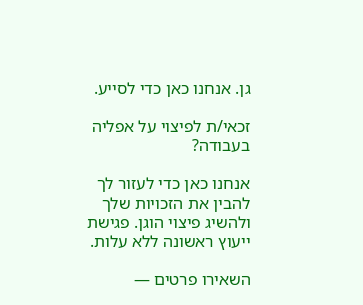גן. אנחנו כאן כדי לסייע.

זכאי/ת לפיצוי על אפליה בעבודה?

אנחנו כאן כדי לעזור לך להבין את הזכויות שלך ולהשיג פיצוי הוגן. פגישת ייעוץ ראשונה ללא עלות.

השאירו פרטים —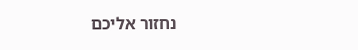נחזור אליכם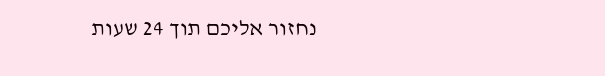נחזור אליכם תוך 24 שעות